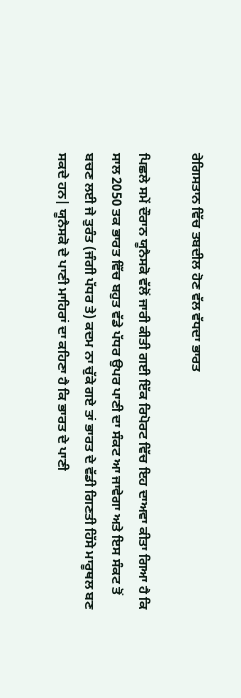ਰੇਗਿਸਤਾਨ ਵਿੱਚ ਤਬਦੀਲ ਹੋਣ ਵੱਲ ਵੱਧਦਾ ਭਾਰਤ

ਪਿਛਲੇ ਸਮੇਂ ਦੌਰਾਨ ਯੂਨੈਸਕੋ ਵੱਲੋਂ ਜਾਰੀ ਕੀਤੀ ਗਈ ਇੱਕ ਰਿਪੋਰਟ ਵਿੱਚ ਇਹ ਦਾਅਵਾ ਕੀਤਾ ਗਿਆ ਹੈ ਕਿ ਸਾਲ 2050 ਤਕ ਭਾਰਤ ਵਿੱਚ ਬਹੁਤ ਵੱਡੇ ਪੱਧਰ ਉਪਰ ਪਾਣੀ ਦਾ ਸੰਕਟ ਆ ਜਾਵੇਗਾ ਅਤੇ ਇਸ ਸੰਕਟ ਤੋਂ ਬਚਣ ਲਈ ਜੇ ਤੁਰੰਤ (ਜੰਗੀ ਪੱਧਰ ਤੇ) ਕਦਮ ਨਾ ਚੁੱਕੇ ਗਏ ਤਾਂ ਭਾਰਤ ਦੇ ਵੱਡੀ ਗਿਣਤੀ ਹਿੱਸੇ ਮਾਰੂਥਲ ਬਣ ਸਕਦੇ ਹਨ| ਯੂਨੈਸਕੋ ਦੇ ਪਾਣੀ ਮਾਹਿਰਾਂ ਦਾ ਕਹਿਣਾ ਹੈ ਕਿ ਭਾਰਤ ਦੇ ਪਾਣੀ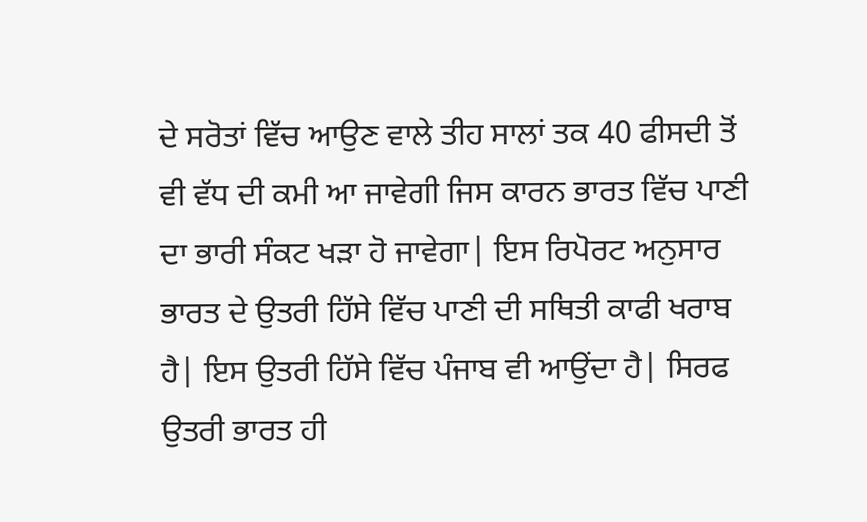ਦੇ ਸਰੋਤਾਂ ਵਿੱਚ ਆਉਣ ਵਾਲੇ ਤੀਹ ਸਾਲਾਂ ਤਕ 40 ਫੀਸਦੀ ਤੋਂ ਵੀ ਵੱਧ ਦੀ ਕਮੀ ਆ ਜਾਵੇਗੀ ਜਿਸ ਕਾਰਨ ਭਾਰਤ ਵਿੱਚ ਪਾਣੀ ਦਾ ਭਾਰੀ ਸੰਕਟ ਖੜਾ ਹੋ ਜਾਵੇਗਾ| ਇਸ ਰਿਪੋਰਟ ਅਨੁਸਾਰ ਭਾਰਤ ਦੇ ਉਤਰੀ ਹਿੱਸੇ ਵਿੱਚ ਪਾਣੀ ਦੀ ਸਥਿਤੀ ਕਾਫੀ ਖਰਾਬ ਹੈ| ਇਸ ਉਤਰੀ ਹਿੱਸੇ ਵਿੱਚ ਪੰਜਾਬ ਵੀ ਆਉਂਦਾ ਹੈ| ਸਿਰਫ ਉਤਰੀ ਭਾਰਤ ਹੀ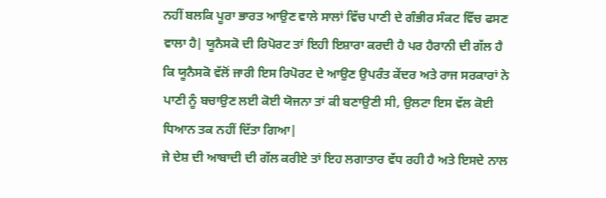ਨਹੀਂ ਬਲਕਿ ਪੂਰਾ ਭਾਰਤ ਆਉਣ ਵਾਲੇ ਸਾਲਾਂ ਵਿੱਚ ਪਾਣੀ ਦੇ ਗੰਭੀਰ ਸੰਕਟ ਵਿੱਚ ਫਸਣ ਵਾਲਾ ਹੈ| ਯੂਨੈਸਕੋ ਦੀ ਰਿਪੋਰਟ ਤਾਂ ਇਹੀ ਇਸ਼ਾਰਾ ਕਰਦੀ ਹੈ ਪਰ ਹੈਰਾਨੀ ਦੀ ਗੱਲ ਹੈ ਕਿ ਯੂਨੈਸਕੋ ਵੱਲੋਂ ਜਾਰੀ ਇਸ ਰਿਪੋਰਟ ਦੇ ਆਉਣ ਉਪਰੰਤ ਕੇਂਦਰ ਅਤੇ ਰਾਜ ਸਰਕਾਰਾਂ ਨੇ ਪਾਣੀ ਨੂੰ ਬਚਾਉਣ ਲਈ ਕੋਈ ਯੋਜਨਾ ਤਾਂ ਕੀ ਬਣਾਉਣੀ ਸੀ, ਉਲਟਾ ਇਸ ਵੱਲ ਕੋਈ ਧਿਆਨ ਤਕ ਨਹੀਂ ਦਿੱਤਾ ਗਿਆ|
ਜੇ ਦੇਸ਼ ਦੀ ਆਬਾਦੀ ਦੀ ਗੱਲ ਕਰੀਏ ਤਾਂ ਇਹ ਲਗਾਤਾਰ ਵੱਧ ਰਹੀ ਹੈ ਅਤੇ ਇਸਦੇ ਨਾਲ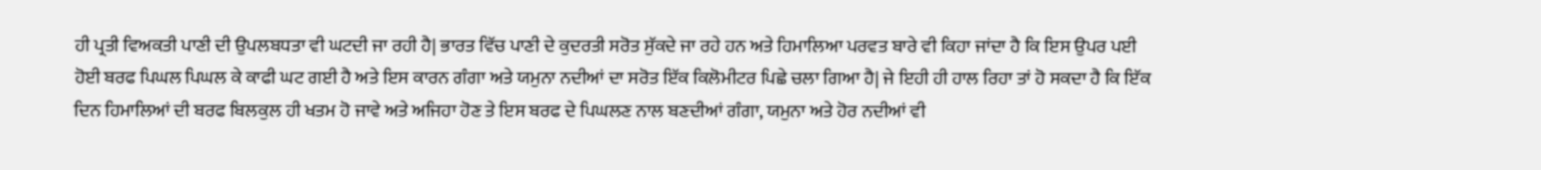ਹੀ ਪ੍ਰਤੀ ਵਿਅਕਤੀ ਪਾਣੀ ਦੀ ਉਪਲਬਧਤਾ ਵੀ ਘਟਦੀ ਜਾ ਰਹੀ ਹੈ| ਭਾਰਤ ਵਿੱਚ ਪਾਣੀ ਦੇ ਕੁਦਰਤੀ ਸਰੋਤ ਸੁੱਕਦੇ ਜਾ ਰਹੇ ਹਨ ਅਤੇ ਹਿਮਾਲਿਆ ਪਰਵਤ ਬਾਰੇ ਵੀ ਕਿਹਾ ਜਾਂਦਾ ਹੈ ਕਿ ਇਸ ਉਪਰ ਪਈ ਹੋਈ ਬਰਫ ਪਿਘਲ ਪਿਘਲ ਕੇ ਕਾਫੀ ਘਟ ਗਈ ਹੈ ਅਤੇ ਇਸ ਕਾਰਨ ਗੰਗਾ ਅਤੇ ਯਮੁਨਾ ਨਦੀਆਂ ਦਾ ਸਰੋਤ ਇੱਕ ਕਿਲੋਮੀਟਰ ਪਿਛੇ ਚਲਾ ਗਿਆ ਹੈ| ਜੇ ਇਹੀ ਹੀ ਹਾਲ ਰਿਹਾ ਤਾਂ ਹੋ ਸਕਦਾ ਹੈ ਕਿ ਇੱਕ ਦਿਨ ਹਿਮਾਲਿਆਂ ਦੀ ਬਰਫ ਬਿਲਕੁਲ ਹੀ ਖਤਮ ਹੋ ਜਾਵੇ ਅਤੇ ਅਜਿਹਾ ਹੋਣ ਤੇ ਇਸ ਬਰਫ ਦੇ ਪਿਘਲਣ ਨਾਲ ਬਣਦੀਆਂ ਗੰਗਾ, ਯਮੁਨਾ ਅਤੇ ਹੋਰ ਨਦੀਆਂ ਵੀ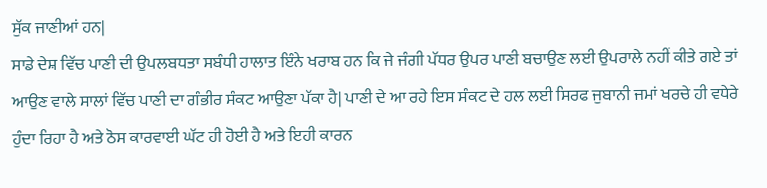ਸੁੱਕ ਜਾਣੀਆਂ ਹਨ|
ਸਾਡੇ ਦੇਸ਼ ਵਿੱਚ ਪਾਣੀ ਦੀ ਉਪਲਬਧਤਾ ਸਬੰਧੀ ਹਾਲਾਤ ਇੰਨੇ ਖਰਾਬ ਹਨ ਕਿ ਜੇ ਜੰਗੀ ਪੱਧਰ ਉਪਰ ਪਾਣੀ ਬਚਾਉਣ ਲਈ ਉਪਰਾਲੇ ਨਹੀਂ ਕੀਤੇ ਗਏ ਤਾਂ ਆਉਣ ਵਾਲੇ ਸਾਲਾਂ ਵਿੱਚ ਪਾਣੀ ਦਾ ਗੰਭੀਰ ਸੰਕਟ ਆਉਣਾ ਪੱਕਾ ਹੈ| ਪਾਣੀ ਦੇ ਆ ਰਹੇ ਇਸ ਸੰਕਟ ਦੇ ਹਲ ਲਈ ਸਿਰਫ ਜੁਬਾਨੀ ਜਮਾਂ ਖਰਚੇ ਹੀ ਵਧੇਰੇ ਹੁੰਦਾ ਰਿਹਾ ਹੈ ਅਤੇ ਠੋਸ ਕਾਰਵਾਈ ਘੱਟ ਹੀ ਹੋਈ ਹੈ ਅਤੇ ਇਹੀ ਕਾਰਨ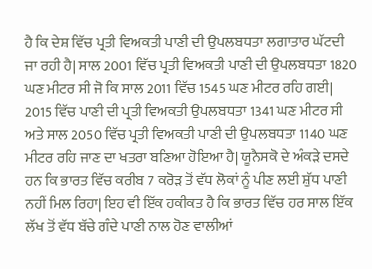ਹੈ ਕਿ ਦੇਸ਼ ਵਿੱਚ ਪ੍ਰਤੀ ਵਿਅਕਤੀ ਪਾਣੀ ਦੀ ਉਪਲਬਧਤਾ ਲਗਾਤਾਰ ਘੱਟਦੀ ਜਾ ਰਹੀ ਹੈ| ਸਾਲ 2001 ਵਿੱਚ ਪ੍ਰਤੀ ਵਿਅਕਤੀ ਪਾਣੀ ਦੀ ਉਪਲਬਧਤਾ 1820 ਘਣ ਮੀਟਰ ਸੀ ਜੋ ਕਿ ਸਾਲ 2011 ਵਿੱਚ 1545 ਘਣ ਮੀਟਰ ਰਹਿ ਗਈ| 2015 ਵਿੱਚ ਪਾਣੀ ਦੀ ਪ੍ਰਤੀ ਵਿਅਕਤੀ ਉਪਲਬਧਤਾ 1341 ਘਣ ਮੀਟਰ ਸੀ ਅਤੇ ਸਾਲ 2050 ਵਿੱਚ ਪ੍ਰਤੀ ਵਿਅਕਤੀ ਪਾਣੀ ਦੀ ਉਪਲਬਧਤਾ 1140 ਘਣ ਮੀਟਰ ਰਹਿ ਜਾਣ ਦਾ ਖਤਰਾ ਬਣਿਆ ਹੋਇਆ ਹੈ| ਯੂਨੈਸਕੋ ਦੇ ਅੰਕੜੇ ਦਸਦੇ ਹਨ ਕਿ ਭਾਰਤ ਵਿੱਚ ਕਰੀਬ 7 ਕਰੋੜ ਤੋਂ ਵੱਧ ਲੋਕਾਂ ਨੂੰ ਪੀਣ ਲਈ ਸ਼ੁੱਧ ਪਾਣੀ ਨਹੀਂ ਮਿਲ ਰਿਹਾ| ਇਹ ਵੀ ਇੱਕ ਹਕੀਕਤ ਹੈ ਕਿ ਭਾਰਤ ਵਿੱਚ ਹਰ ਸਾਲ ਇੱਕ ਲੱਖ ਤੋਂ ਵੱਧ ਬੱਚੇ ਗੰਦੇ ਪਾਣੀ ਨਾਲ ਹੋਣ ਵਾਲੀਆਂ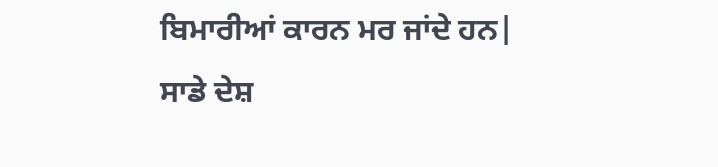ਬਿਮਾਰੀਆਂ ਕਾਰਨ ਮਰ ਜਾਂਦੇ ਹਨ|
ਸਾਡੇ ਦੇਸ਼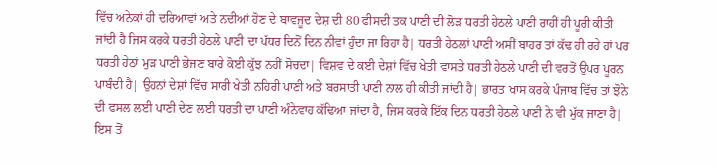ਵਿੱਚ ਅਨੇਕਾਂ ਹੀ ਦਰਿਆਵਾਂ ਅਤੇ ਨਦੀਆਂ ਹੋਣ ਦੇ ਬਾਵਜੂਦ ਦੇਸ਼ ਦੀ 80 ਫੀਸਦੀ ਤਕ ਪਾਣੀ ਦੀ ਲੋੜ ਧਰਤੀ ਹੇਠਲੇ ਪਾਣੀ ਰਾਹੀਂ ਹੀ ਪੂਰੀ ਕੀਤੀ ਜਾਂਦੀ ਹੈ ਜਿਸ ਕਰਕੇ ਧਰਤੀ ਹੇਠਲੇ ਪਾਣੀ ਦਾ ਪੱਧਰ ਦਿਨੋਂ ਦਿਨ ਨੀਵਾਂ ਹੁੰਦਾ ਜਾ ਰਿਹਾ ਹੈ| ਧਰਤੀ ਹੇਠਲਾਂ ਪਾਣੀ ਅਸੀਂ ਬਾਹਰ ਤਾਂ ਕੱਢ ਹੀ ਰਹੇ ਹਾਂ ਪਰ ਧਰਤੀ ਹੇਠਾਂ ਮੁੜ ਪਾਣੀ ਭੇਜਣ ਬਾਰੇ ਕੋਈ ਕੁੱਝ ਨਹੀਂ ਸੋਚਦਾ| ਵਿਸ਼ਵ ਦੇ ਕਈ ਦੇਸ਼ਾਂ ਵਿੱਚ ਖੇਤੀ ਵਾਸਤੇ ਧਰਤੀ ਹੇਠਲੇ ਪਾਣੀ ਦੀ ਵਰਤੋਂ ਉਪਰ ਪੂਰਨ ਪਾਬੰਦੀ ਹੈ| ਉਹਨਾਂ ਦੇਸ਼ਾਂ ਵਿੱਚ ਸਾਰੀ ਖੇਤੀ ਨਹਿਰੀ ਪਾਣੀ ਅਤੇ ਬਰਸਾਤੀ ਪਾਣੀ ਨਾਲ ਹੀ ਕੀਤੀ ਜਾਂਦੀ ਹੈ| ਭਾਰਤ ਖਾਸ ਕਰਕੇ ਪੰਜਾਬ ਵਿੱਚ ਤਾਂ ਝੋਨੇ ਦੀ ਫਸਲ ਲਈ ਪਾਣੀ ਦੇਣ ਲਈ ਧਰਤੀ ਦਾ ਪਾਣੀ ਅੰਨੇਵਾਹ ਕੱਢਿਆ ਜਾਂਦਾ ਹੈ, ਜਿਸ ਕਰਕੇ ਇੱਕ ਦਿਨ ਧਰਤੀ ਹੇਠਲੇ ਪਾਣੀ ਨੇ ਵੀ ਮੁੱਕ ਜਾਣਾ ਹੈ| ਇਸ ਤੋਂ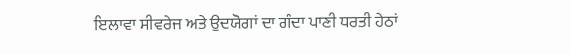ਇਲਾਵਾ ਸੀਵਰੇਜ ਅਤੇ ਉਦਯੋਗਾਂ ਦਾ ਗੰਦਾ ਪਾਣੀ ਧਰਤੀ ਹੇਠਾਂ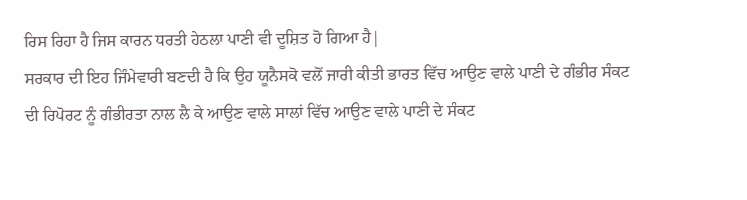ਰਿਸ ਰਿਹਾ ਹੈ ਜਿਸ ਕਾਰਨ ਧਰਤੀ ਹੇਠਲਾ ਪਾਣੀ ਵੀ ਦੂਸ਼ਿਤ ਹੋ ਗਿਆ ਹੈ|
ਸਰਕਾਰ ਦੀ ਇਹ ਜਿੰਮੇਵਾਰੀ ਬਣਦੀ ਹੈ ਕਿ ਉਹ ਯੂਨੈਸਕੋ ਵਲੋਂ ਜਾਰੀ ਕੀਤੀ ਭਾਰਤ ਵਿੱਚ ਆਉਣ ਵਾਲੇ ਪਾਣੀ ਦੇ ਗੰਭੀਰ ਸੰਕਟ ਦੀ ਰਿਪੋਰਟ ਨੂੰ ਗੰਭੀਰਤਾ ਨਾਲ ਲੈ ਕੇ ਆਉਣ ਵਾਲੇ ਸਾਲਾਂ ਵਿੱਚ ਆਉਣ ਵਾਲੇ ਪਾਣੀ ਦੇ ਸੰਕਟ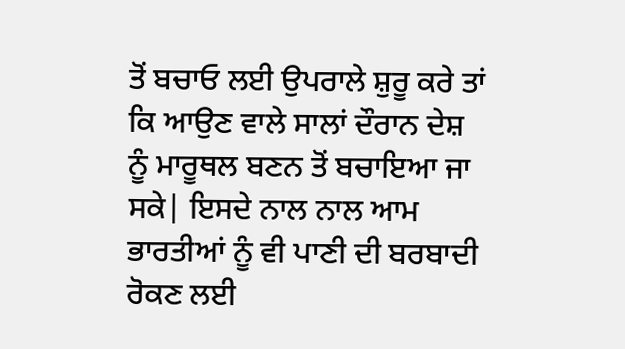ਤੋਂ ਬਚਾਓ ਲਈ ਉਪਰਾਲੇ ਸ਼ੁਰੂ ਕਰੇ ਤਾਂ ਕਿ ਆਉਣ ਵਾਲੇ ਸਾਲਾਂ ਦੌਰਾਨ ਦੇਸ਼ ਨੂੰ ਮਾਰੂਥਲ ਬਣਨ ਤੋਂ ਬਚਾਇਆ ਜਾ ਸਕੇ| ਇਸਦੇ ਨਾਲ ਨਾਲ ਆਮ ਭਾਰਤੀਆਂ ਨੂੰ ਵੀ ਪਾਣੀ ਦੀ ਬਰਬਾਦੀ ਰੋਕਣ ਲਈ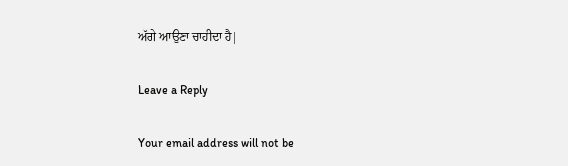ਅੱਗੇ ਆਉਣਾ ਚਾਹੀਦਾ ਹੈ|

Leave a Reply

Your email address will not be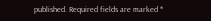published. Required fields are marked *